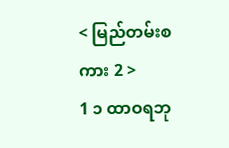< မြည်တမ်းစကား 2 >
1 ၁ ထာဝရဘု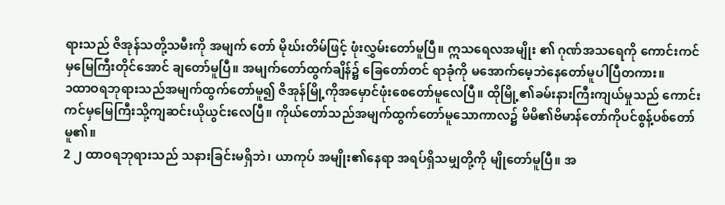ရားသည် ဇိအုန်သတို့သမီးကို အမျက် တော် မိုဃ်းတိမ်ဖြင့် ဖုံးလွှမ်းတော်မူပြီ။ ဣသရေလအမျိုး ၏ ဂုဏ်အသရေကို ကောင်းကင်မှမြေကြီးတိုင်အောင် ချတော်မူပြီ။ အမျက်တော်ထွက်ချိန်၌ ခြေတော်တင် ရာခုံကို မအောက်မေ့ဘဲနေတော်မူပါပြီတကား။
၁ထာဝရဘုရားသည်အမျက်ထွက်တော်မူ၍ ဇိအုန်မြို့ကိုအမှောင်ဖုံးစေတော်မူလေပြီ။ ထိုမြို့၏ခမ်းနားကြီးကျယ်မှုသည် ကောင်းကင်မှမြေကြီးသို့ကျဆင်းယိုယွင်းလေပြီ။ ကိုယ်တော်သည်အမျက်ထွက်တော်မူသောကာလ၌ မိမိ၏ဗိမာန်တော်ကိုပင်စွန့်ပစ်တော်မူ၏။
2 ၂ ထာဝရဘုရားသည် သနားခြင်းမရှိဘဲ၊ ယာကုပ် အမျိုး၏နေရာ အရပ်ရှိသမျှတို့ကို မျိုတော်မူပြီ။ အ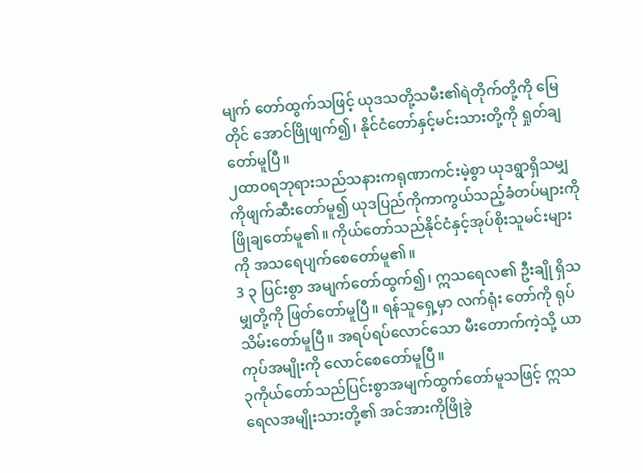မျက် တော်ထွက်သဖြင့် ယုဒသတို့သမီး၏ရဲတိုက်တို့ကို မြေတိုင် အောင်ဖြိုဖျက်၍၊ နိုင်ငံတော်နှင့်မင်းသားတို့ကို ရှုတ်ချ တော်မူပြီ။
၂ထာဝရဘုရားသည်သနားကရုဏာကင်းမဲ့စွာ ယုဒရွာရှိသမျှကိုဖျက်ဆီးတော်မူ၍ ယုဒပြည်ကိုကာကွယ်သည့်ခံတပ်များကို ဖြိုချတော်မူ၏။ ကိုယ်တော်သည်နိုင်ငံနှင့်အုပ်စိုးသူမင်းများကို အသရေပျက်စေတော်မူ၏။
3 ၃ ပြင်းစွာ အမျက်တော်ထွက်၍၊ ဣသရေလ၏ ဦးချို ရှိသမျှတို့ကို ဖြတ်တော်မူပြီ။ ရန်သူရှေ့မှာ လက်ရုံး တော်ကို ရုပ်သိမ်းတော်မူပြီ။ အရပ်ရပ်လောင်သော မီးတောက်ကဲ့သို့ ယာကုပ်အမျိုးကို လောင်စေတော်မူပြီ။
၃ကိုယ်တော်သည်ပြင်းစွာအမျက်ထွက်တော်မူသဖြင့် ဣသရေလအမျိုးသားတို့၏ အင်အားကိုဖြိုခွဲ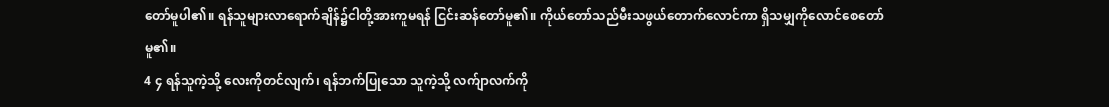တော်မူပါ၏။ ရန်သူများလာရောက်ချိန်၌ငါတို့အားကူမရန် ငြင်းဆန်တော်မူ၏။ ကိုယ်တော်သည်မီးသဖွယ်တောက်လောင်ကာ ရှိသမျှကိုလောင်စေတော်မူ၏။
4 ၄ ရန်သူကဲ့သို့ လေးကိုတင်လျက်၊ ရန်ဘက်ပြုသော သူကဲ့သို့ လက်ျာလက်ကို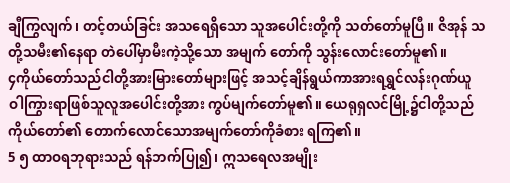ချီကြွလျက်၊ တင့်တယ်ခြင်း အသရေရှိသော သူအပေါင်းတို့ကို သတ်တော်မူပြီ။ ဇိအုန် သတို့သမီး၏နေရာ တဲပေါ်မှာမီးကဲ့သို့သော အမျက် တော်ကို သွန်းလောင်းတော်မူ၏။
၄ကိုယ်တော်သည်ငါတို့အားမြားတော်များဖြင့် အသင့်ချိန်ရွယ်ကာအားရရွှင်လန်းဂုဏ်ယူ ဝါကြွားရာဖြစ်သူလူအပေါင်းတို့အား ကွပ်မျက်တော်မူ၏။ ယေရုရှလင်မြို့၌ငါတို့သည်ကိုယ်တော်၏ တောက်လောင်သောအမျက်တော်ကိုခံစား ရကြ၏။
5 ၅ ထာဝရဘုရားသည် ရန်ဘက်ပြု၍၊ ဣသရေလအမျိုး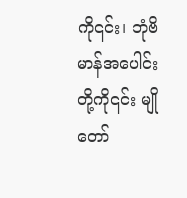ကို၎င်း၊ ဘုံဗိမာန်အပေါင်းတို့ကို၎င်း မျိုတော်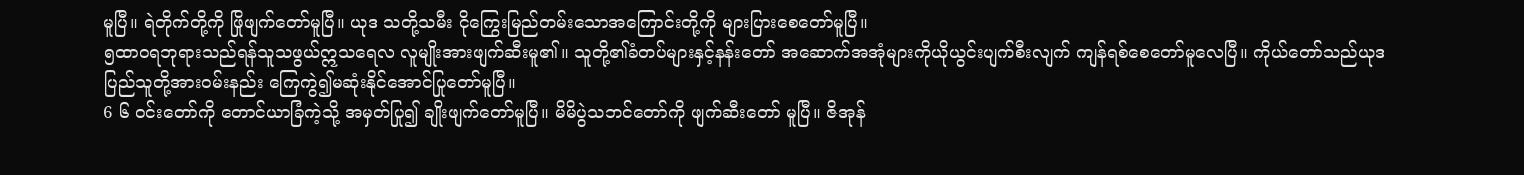မူပြီ။ ရဲတိုက်တို့ကို ဖြိုဖျက်တော်မူပြီ။ ယုဒ သတို့သမီး ငိုကြွေးမြည်တမ်းသောအကြောင်းတို့ကို များပြားစေတော်မူပြီ။
၅ထာဝရဘုရားသည်ရန်သူသဖွယ်ဣသရေလ လူမျိုးအားဖျက်ဆီးမူ၏။ သူတို့၏ခံတပ်များနှင့်နန်းတော် အဆောက်အအုံများကိုယိုယွင်းပျက်စီးလျက် ကျန်ရစ်စေတော်မူလေပြီ။ ကိုယ်တော်သည်ယုဒပြည်သူတို့အားဝမ်းနည်း ကြေကွဲ၍မဆုံးနိုင်အောင်ပြုတော်မူပြီ။
6 ၆ ဝင်းတော်ကို တောင်ယာခြံကဲ့သို့ အမှတ်ပြု၍ ချိုးဖျက်တော်မူပြီ။ မိမိပွဲသဘင်တော်ကို ဖျက်ဆီးတော် မူပြီ။ ဇိအုန်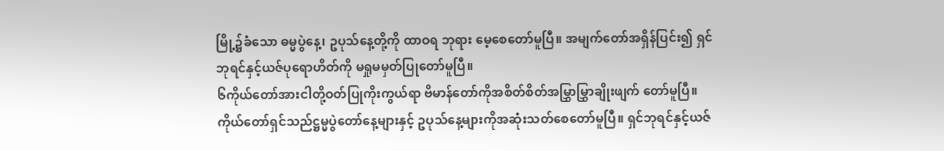မြို့၌ခံသော ဓမ္မပွဲနေ့၊ ဥပုသ်နေ့တို့ကို ထာဝရ ဘုရား မေ့စေတော်မူပြီ။ အမျက်တော်အရှိန်ပြင်း၍ ရှင်ဘုရင်နှင့်ယဇ်ပုရောဟိတ်ကို မရှုမမှတ်ပြုတော်မူပြီ။
၆ကိုယ်တော်အားငါတို့ဝတ်ပြုကိုးကွယ်ရာ ဗိမာန်တော်ကိုအစိတ်စိတ်အမြွှာမြွှာချိုးဖျက် တော်မူပြီ။ ကိုယ်တော်ရှင်သည်ဋ္ဌမ္မပွဲတော်နေ့များနှင့် ဥပုသ်နေ့များကိုအဆုံးသတ်စေတော်မူပြီ။ ရှင်ဘုရင်နှင့်ယဇ်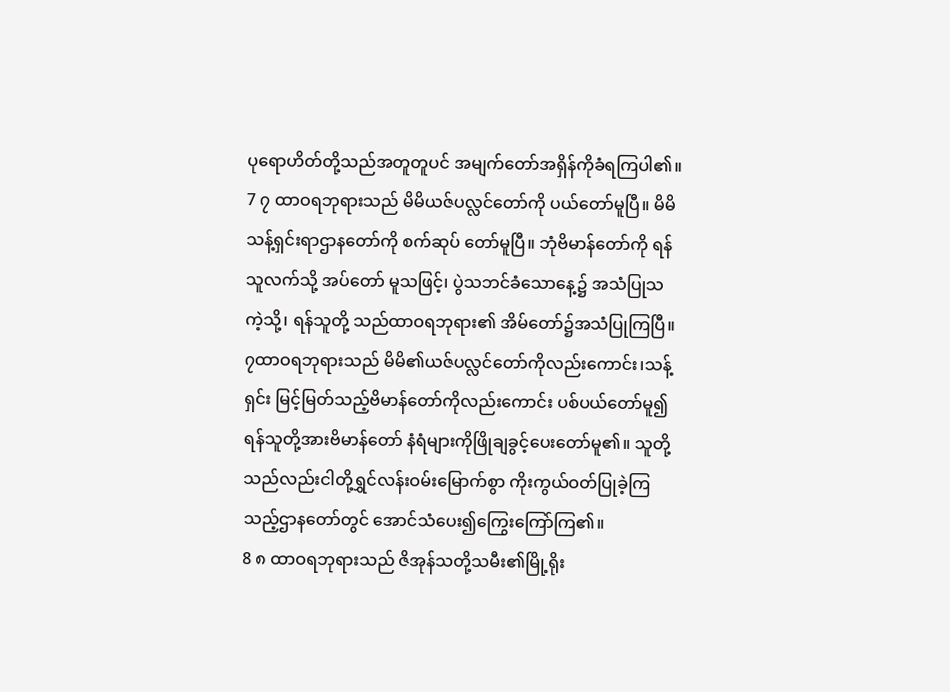ပုရောဟိတ်တို့သည်အတူတူပင် အမျက်တော်အရှိန်ကိုခံရကြပါ၏။
7 ၇ ထာဝရဘုရားသည် မိမိယဇ်ပလ္လင်တော်ကို ပယ်တော်မူပြီ။ မိမိသန့်ရှင်းရာဌာနတော်ကို စက်ဆုပ် တော်မူပြီ။ ဘုံဗိမာန်တော်ကို ရန်သူလက်သို့ အပ်တော် မူသဖြင့်၊ ပွဲသဘင်ခံသောနေ့၌ အသံပြုသကဲ့သို့၊ ရန်သူတို့ သည်ထာဝရဘုရား၏ အိမ်တော်၌အသံပြုကြပြီ။
၇ထာဝရဘုရားသည် မိမိ၏ယဇ်ပလ္လင်တော်ကိုလည်းကောင်း၊သန့်ရှင်း မြင့်မြတ်သည့်ဗိမာန်တော်ကိုလည်းကောင်း ပစ်ပယ်တော်မူ၍ရန်သူတို့အားဗိမာန်တော် နံရံများကိုဖြိုချခွင့်ပေးတော်မူ၏။ သူတို့သည်လည်းငါတို့ရွှင်လန်းဝမ်းမြောက်စွာ ကိုးကွယ်ဝတ်ပြုခဲ့ကြသည့်ဌာနတော်တွင် အောင်သံပေး၍ကြွေးကြော်ကြ၏။
8 ၈ ထာဝရဘုရားသည် ဇိအုန်သတို့သမီး၏မြို့ရိုး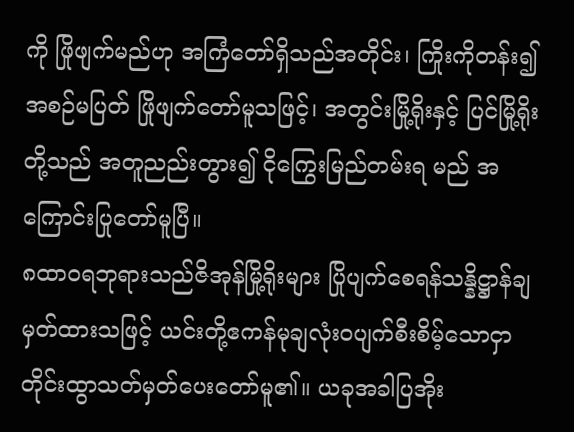ကို ဖြိုဖျက်မည်ဟု အကြံတော်ရှိသည်အတိုင်း၊ ကြိုးကိုတန်း၍ အစဉ်မပြတ် ဖြိုဖျက်တော်မူသဖြင့်၊ အတွင်းမြို့ရိုးနှင့် ပြင်မြို့ရိုးတို့သည် အတူညည်းတွား၍ ငိုကြွေးမြည်တမ်းရ မည် အကြောင်းပြုတော်မူပြီ။
၈ထာဝရဘုရားသည်ဇိအုန်မြို့ရိုးများ ပြိုပျက်စေရန်သန္နိဋ္ဌာန်ချမှတ်ထားသဖြင့် ယင်းတို့ဧကန်မုချလုံးဝပျက်စီးစိမ့်သောငှာ တိုင်းထွာသတ်မှတ်ပေးတော်မူ၏။ ယခုအခါပြအိုး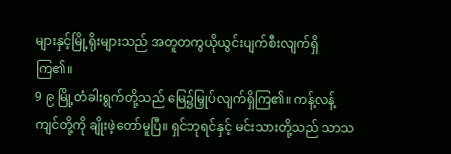များနှင့်မြို့ရိုးများသည် အတူတကွယိုယွင်းပျက်စီးလျက်ရှိကြ၏။
9 ၉ မြို့တံခါးရွက်တို့သည် မြေ၌မြှုပ်လျက်ရှိကြ၏။ ကန့်လန့်ကျင်တို့ကို ချိုးဖဲ့တော်မူပြီ။ ရှင်ဘုရင်နှင့် မင်းသားတို့သည် သာသ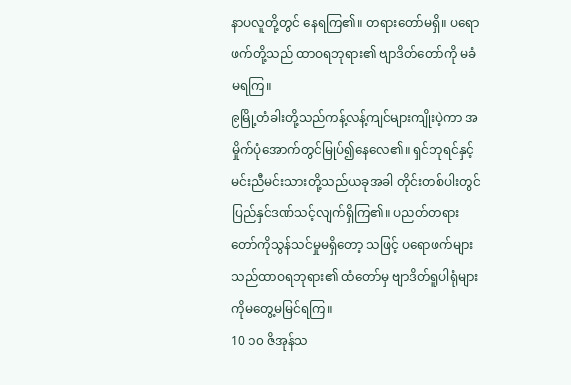နာပလူတို့တွင် နေရကြ၏။ တရားတော်မရှိ။ ပရောဖက်တို့သည် ထာဝရဘုရား၏ ဗျာဒိတ်တော်ကို မခံမရကြ။
၉မြို့တံခါးတို့သည်ကန့်လန့်ကျင်များကျိုးပဲ့ကာ အမှိုက်ပုံအောက်တွင်မြုပ်၍နေလေ၏။ ရှင်ဘုရင်နှင့်မင်းညီမင်းသားတို့သည်ယခုအခါ တိုင်းတစ်ပါးတွင်ပြည်နှင်ဒဏ်သင့်လျက်ရှိကြ၏။ ပညတ်တရားတော်ကိုသွန်သင်မှုမရှိတော့ သဖြင့် ပရောဖက်များသည်ထာဝရဘုရား၏ ထံတော်မှ ဗျာဒိတ်ရူပါရုံများကိုမတွေ့မမြင်ရကြ။
10 ၁၀ ဇိအုန်သ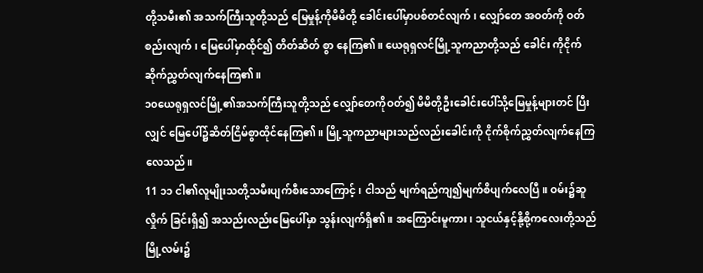တို့သမီး၏ အသက်ကြီးသူတို့သည် မြေမှုန့်ကိုမိမိတို့ ခေါင်းပေါ်မှာပစ်တင်လျက်၊ လျှော်တေ အဝတ်ကို ဝတ်စည်းလျက်၊ မြေပေါ်မှာထိုင်၍ တိတ်ဆိတ် စွာ နေကြ၏။ ယေရုရှလင်မြို့သူကညာတို့သည် ခေါင်း ကိုငိုက်ဆိုက်ညွှတ်လျက်နေကြ၏။
၁၀ယေရုရှလင်မြို့၏အသက်ကြီးသူတို့သည် လျှော်တေကိုဝတ်၍ မိမိတို့ဦးခေါင်းပေါ်သို့မြေမှုန့်များတင် ပြီးလျှင် မြေပေါ်၌ဆိတ်ငြိမ်စွာထိုင်နေကြ၏။ မြို့သူကညာများသည်လည်းခေါင်းကို ငိုက်စိုက်ညွှတ်လျက်နေကြလေသည်။
11 ၁၁ ငါ၏လူမျိုးသတို့သမီးပျက်စီးသောကြောင့်၊ ငါသည် မျက်ရည်ကျ၍မျက်စိပျက်လေပြီ။ ဝမ်း၌ဆူလှိုက် ခြင်းရှိ၍ အသည်းလည်းမြေပေါ်မှာ သွန်းလျက်ရှိ၏။ အကြောင်းမူကား၊ သူငယ်နှင့်နို့စို့ကလေးတို့သည် မြို့လမ်း၌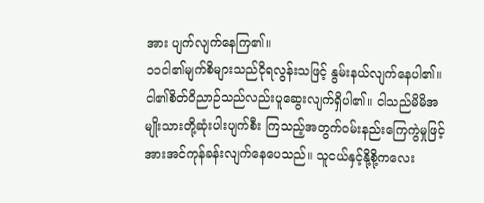အား ပျက်လျက်နေကြ၏။
၁၁ငါ၏မျက်စိများသည်ငိုရလွန်းသဖြင့် နွမ်းနယ်လျက်နေပါ၏။ ငါ၏စိတ်ဝိညာဉ်သည်လည်းပူဆွေးလျက်ရှိပါ၏။ ငါသည်မိမိအမျိုးသားတို့ဆုံးပါးပျက်စီး ကြသည့်အတွက်ဝမ်းနည်းကြေကွဲမှုဖြင့် အားအင်ကုန်ခန်းလျက်နေပေသည်။ သူငယ်နှင့်နို့စို့ကလေး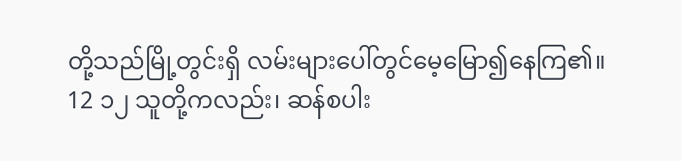တို့သည်မြို့တွင်းရှိ လမ်းများပေါ်တွင်မေ့မြော၍နေကြ၏။
12 ၁၂ သူတို့ကလည်း၊ ဆန်စပါး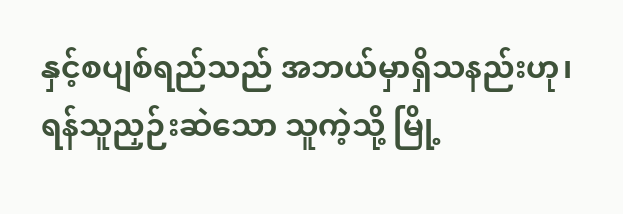နှင့်စပျစ်ရည်သည် အဘယ်မှာရှိသနည်းဟု၊ ရန်သူညှဉ်းဆဲသော သူကဲ့သို့ မြို့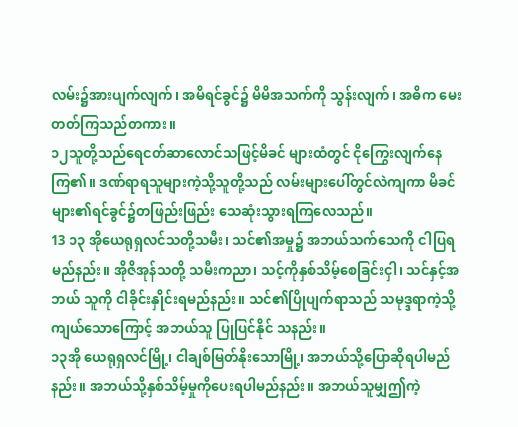လမ်း၌အားပျက်လျက်၊ အမိရင်ခွင်၌ မိမိအသက်ကို သွန်းလျက်၊ အဓိက မေးတတ်ကြသည်တကား။
၁၂သူတို့သည်ရေငတ်ဆာလောင်သဖြင့်မိခင် များထံတွင် ငိုကြွေးလျက်နေကြ၏။ ဒဏ်ရာရသူများကဲ့သို့သူတို့သည် လမ်းများပေါ်တွင်လဲကျကာ မိခင်များ၏ရင်ခွင်၌တဖြည်းဖြည်း သေဆုံးသွားရကြလေသည်။
13 ၁၃ အိုယေရုရှလင်သတို့သမီး၊ သင်၏အမှု၌ အဘယ်သက်သေကို ငါပြရမည်နည်း။ အိုဇိအုန်သတို့ သမီးကညာ၊ သင့်ကိုနှစ်သိမ့်စေခြင်းငှါ၊ သင်နှင့်အဘယ် သူကို ငါခိုင်းနှိုင်းရမည်နည်း။ သင်၏ပြိုပျက်ရာသည် သမုဒ္ဒရာကဲ့သို့ ကျယ်သောကြောင့် အဘယ်သူ ပြုပြင်နိုင် သနည်း။
၁၃အို ယေရုရှလင်မြို့၊ ငါချစ်မြတ်နိုးသောမြို့၊ အဘယ်သို့ပြောဆိုရပါမည်နည်း။ အဘယ်သို့နှစ်သိမ့်မှုကိုပေးရပါမည်နည်း။ အဘယ်သူမျှဤကဲ့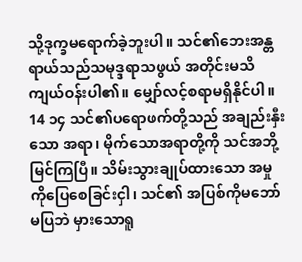သို့ဒုက္ခမရောက်ခဲ့ဘူးပါ။ သင်၏ဘေးအန္တရာယ်သည်သမုဒ္ဒရာသဖွယ် အတိုင်းမသိကျယ်ဝန်းပါ၏။ မျှော်လင့်စရာမရှိနိုင်ပါ။
14 ၁၄ သင်၏ပရောဖက်တို့သည် အချည်းနှီးသော အရာ၊ မိုက်သောအရာတို့ကို သင်အဘို့မြင်ကြပြီ။ သိမ်းသွားချုပ်ထားသော အမှုကိုပြေစေခြင်းငှါ၊ သင်၏ အပြစ်ကိုမဘော်မပြဘဲ မှားသောရူ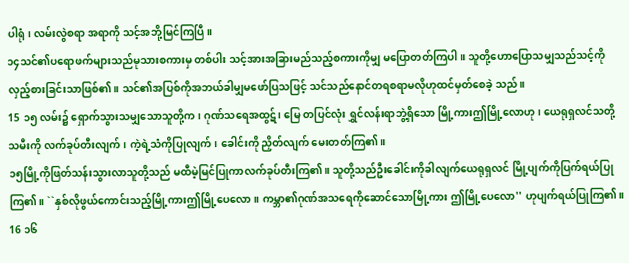ပါရုံ၊ လမ်းလွဲစရာ အရာကို သင့်အဘို့မြင်ကြပြီ။
၁၄သင်၏ပရောဖက်များသည်မုသားစကားမှ တစ်ပါး သင့်အားအခြားမည်သည့်စကားကိုမျှ မပြောတတ်ကြပါ။ သူတို့ဟောပြောသမျှသည်သင့်ကို လှည့်စားခြင်းသာဖြစ်၏။ သင်၏အပြစ်ကိုအဘယ်ခါမျှမဖော်ပြသဖြင့် သင်သည်နောင်တရစရာမလိုဟုထင်မှတ်စေခဲ့ သည်။
15 ၁၅ လမ်း၌ ရှောက်သွားသမျှသောသူတို့က၊ ဂုဏ်သရေအထွဋ်၊ မြေ တပြင်လုံး ရွှင်လန်းရာဘွဲ့ရှိသော မြို့ကားဤမြို့လောဟု၊ ယေရုရှလင်သတို့သမီးကို လက်ခုပ်တီးလျက်၊ ကဲ့ရဲ့သံကိုပြုလျက်၊ ခေါင်းကို ညှိတ်လျက် မေးတတ်ကြ၏။
၁၅မြို့ကိုဖြတ်သန်းသွားလာသူတို့သည် မထီမဲ့မြင်ပြုကာလက်ခုပ်တီးကြ၏။ သူတို့သည်ဦးခေါင်းကိုခါလျက်ယေရုရှလင် မြို့ပျက်ကိုပြက်ရယ်ပြုကြ၏။ ``နှစ်လိုဖွယ်ကောင်းသည့်မြို့ကားဤမြို့ပေလော။ ကမ္ဘာ၏ဂုဏ်အသရေကိုဆောင်သောမြို့ကား ဤမြို့ပေလော'' ဟုပျက်ရယ်ပြုကြ၏။
16 ၁၆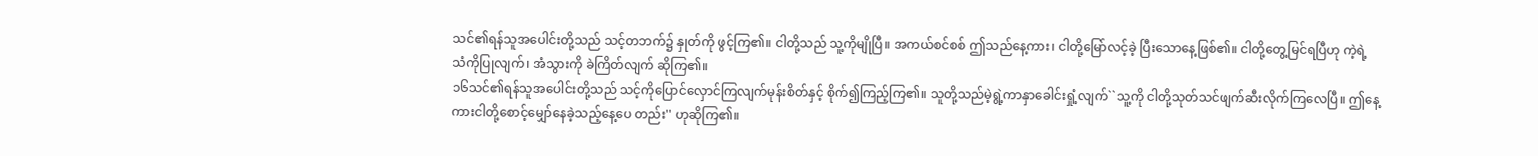သင်၏ရန်သူအပေါင်းတို့သည် သင့်တဘက်၌ နှုတ်ကို ဖွင့်ကြ၏။ ငါတို့သည် သူ့ကိုမျိုပြီ။ အကယ်စင်စစ် ဤသည်နေ့ကား၊ ငါတို့မြော်လင့်ခဲ့ ပြီးသောနေ့ဖြစ်၏။ ငါတို့တွေ့မြင်ရပြီဟု ကဲ့ရဲ့သံကိုပြုလျက်၊ အံသွားကို ခဲကြိတ်လျက် ဆိုကြ၏။
၁၆သင်၏ရန်သူအပေါင်းတို့သည် သင့်ကိုပြောင်လှောင်ကြလျက်မုန်းစိတ်နှင့် စိုက်၍ကြည့်ကြ၏။ သူတို့သည်မဲ့ရွဲ့ကာနှာခေါင်းရှုံ့လျက်``သူ့ကို ငါတို့သုတ်သင်ဖျက်ဆီးလိုက်ကြလေပြီ။ ဤနေ့ကားငါတို့စောင့်မျှော်နေခဲ့သည့်နေ့ပေ တည်း'' ဟုဆိုကြ၏။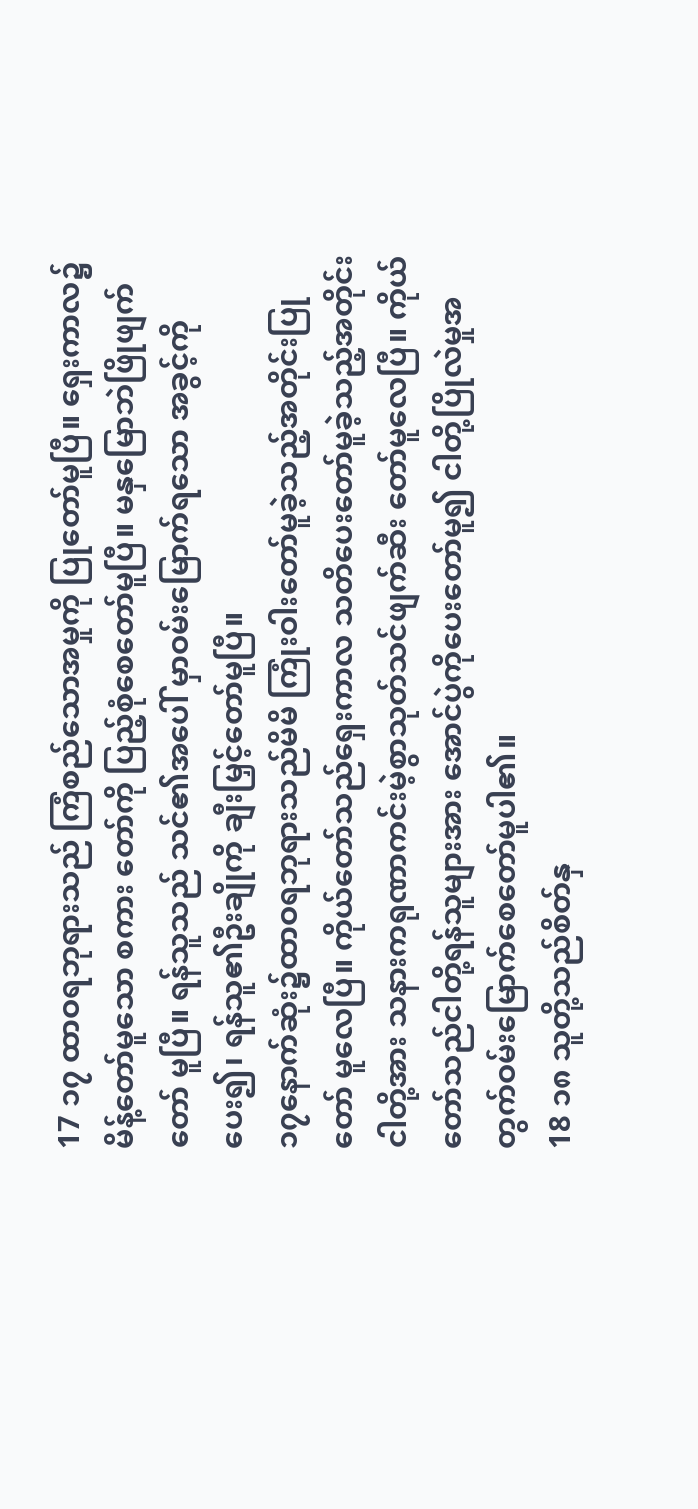17 ၁၇ ထာဝရဘုရားသည် ကြံစည်သောအမှုကို ပြုတော်မူပြီ။ ရှေးကာလ၌ မိန့်တော်မူသော စကား တော်ကို ပြည့်စုံစေတော်မူပြီ။ မနှမြောဘဲဖြိုဖျက်တော် မူပြီ။ ရန်သူသည် သင်၏အပေါ် မှာဝမ်းမြောက်ရသော အခွင့်ကို ပေး၍၊ ရန်သူ၏ဦးချိုကို ချီးမြှင့်တော်မူပြီ။
၁၇နောက်ဆုံး၌ထာဝရဘုရားသည်မိမိ ကြုံးဝါးတော်မူခဲ့သည့်အတိုင်းပြုတော် မူလေပြီ။ ကိုယ်တော်သည်ရှေးကာလ သတိပေးတော်မူခဲ့သည့်အတိုင်းငါတို့အား သနားကရုဏာကင်းမဲ့စွာသုတ်သင်ဖျက်ဆီး တော်မူလေပြီ။ ကိုယ်တော်သည်ငါတို့ရန်သူများအား အောင်ပွဲကိုပေးတော်မူ၍ ငါတို့ပြိုလဲမှုအတွက်ဝမ်းမြောက်စေတော်မူပါ၏။
18 ၁၈ သူတို့သည်စိတ်နှ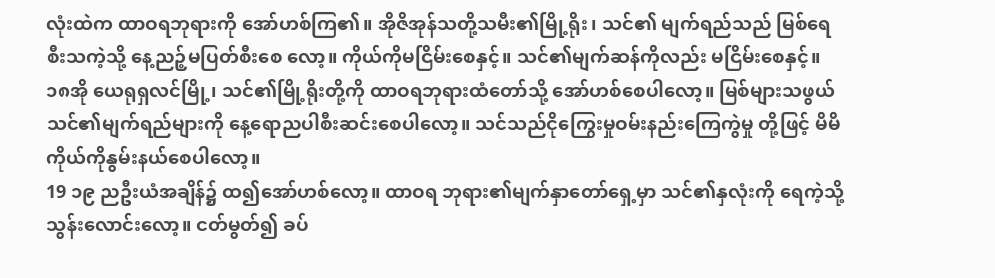လုံးထဲက ထာဝရဘုရားကို အော်ဟစ်ကြ၏။ အိုဇိအုန်သတို့သမီး၏မြို့ရိုး၊ သင်၏ မျက်ရည်သည် မြစ်ရေစီးသကဲ့သို့ နေ့ညဉ့်မပြတ်စီးစေ လော့။ ကိုယ်ကိုမငြိမ်းစေနှင့်။ သင်၏မျက်ဆန်ကိုလည်း မငြိမ်းစေနှင့်။
၁၈အို ယေရုရှလင်မြို့၊ သင်၏မြို့ရိုးတို့ကို ထာဝရဘုရားထံတော်သို့ အော်ဟစ်စေပါလော့။ မြစ်များသဖွယ်သင်၏မျက်ရည်များကို နေ့ရောညပါစီးဆင်းစေပါလော့။ သင်သည်ငိုကြွေးမှုဝမ်းနည်းကြေကွဲမှု တို့ဖြင့် မိမိကိုယ်ကိုနွမ်းနယ်စေပါလော့။
19 ၁၉ ညဦးယံအချိန်၌ ထ၍အော်ဟစ်လော့။ ထာဝရ ဘုရား၏မျက်နှာတော်ရှေ့မှာ သင်၏နှလုံးကို ရေကဲ့သို့ သွန်းလောင်းလော့။ ငတ်မွတ်၍ ခပ်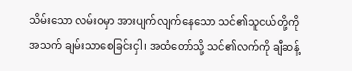သိမ်းသော လမ်းဝမှာ အားပျက်လျက်နေသော သင်၏သူငယ်တို့ကို အသက် ချမ်းသာစေခြင်းငှါ၊ အထံတော်သို့ သင်၏လက်ကို ချီဆန့်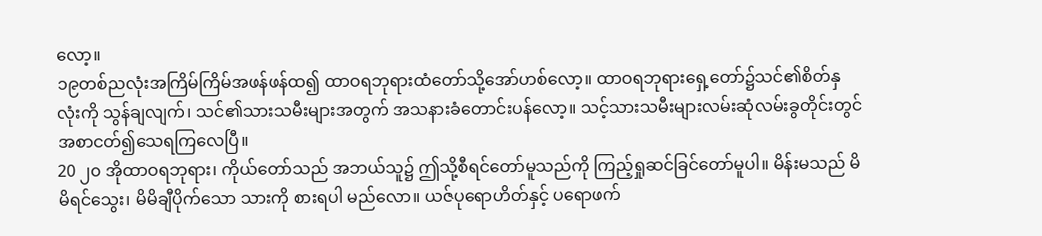လော့။
၁၉တစ်ညလုံးအကြိမ်ကြိမ်အဖန်ဖန်ထ၍ ထာဝရဘုရားထံတော်သို့အော်ဟစ်လော့။ ထာဝရဘုရားရှေ့တော်၌သင်၏စိတ်နှလုံးကို သွန်ချလျက်၊ သင်၏သားသမီးများအတွက် အသနားခံတောင်းပန်လော့။ သင့်သားသမီးများလမ်းဆုံလမ်းခွတိုင်းတွင် အစာငတ်၍သေရကြလေပြီ။
20 ၂၀ အိုထာဝရဘုရား၊ ကိုယ်တော်သည် အဘယ်သူ၌ ဤသို့စီရင်တော်မူသည်ကို ကြည့်ရှုဆင်ခြင်တော်မူပါ။ မိန်းမသည် မိမိရင်သွေး၊ မိမိချီပိုက်သော သားကို စားရပါ မည်လော။ ယဇ်ပုရောဟိတ်နှင့် ပရောဖက်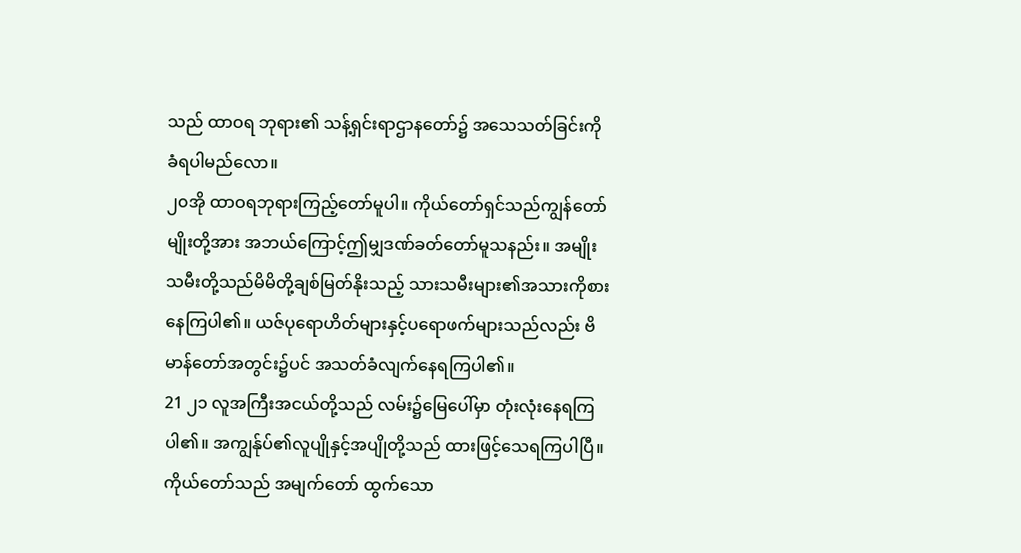သည် ထာဝရ ဘုရား၏ သန့်ရှင်းရာဌာနတော်၌ အသေသတ်ခြင်းကို ခံရပါမည်လော။
၂၀အို ထာဝရဘုရားကြည့်တော်မူပါ။ ကိုယ်တော်ရှင်သည်ကျွန်တော်မျိုးတို့အား အဘယ်ကြောင့်ဤမျှဒဏ်ခတ်တော်မူသနည်း။ အမျိုးသမီးတို့သည်မိမိတို့ချစ်မြတ်နိုးသည့် သားသမီးများ၏အသားကိုစားနေကြပါ၏။ ယဇ်ပုရောဟိတ်များနှင့်ပရောဖက်များသည်လည်း ဗိမာန်တော်အတွင်း၌ပင် အသတ်ခံလျက်နေရကြပါ၏။
21 ၂၁ လူအကြီးအငယ်တို့သည် လမ်း၌မြေပေါ်မှာ တုံးလုံးနေရကြပါ၏။ အကျွန်ုပ်၏လူပျိုနှင့်အပျိုတို့သည် ထားဖြင့်သေရကြပါပြီ။ ကိုယ်တော်သည် အမျက်တော် ထွက်သော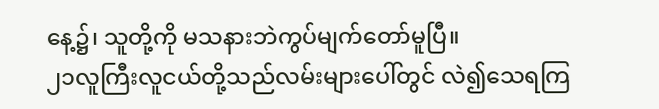နေ့၌၊ သူတို့ကို မသနားဘဲကွပ်မျက်တော်မူပြီ။
၂၁လူကြီးလူငယ်တို့သည်လမ်းများပေါ်တွင် လဲ၍သေရကြ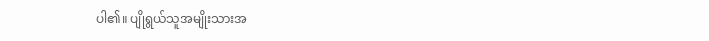ပါ၏။ ပျိုရွယ်သူအမျိုးသားအ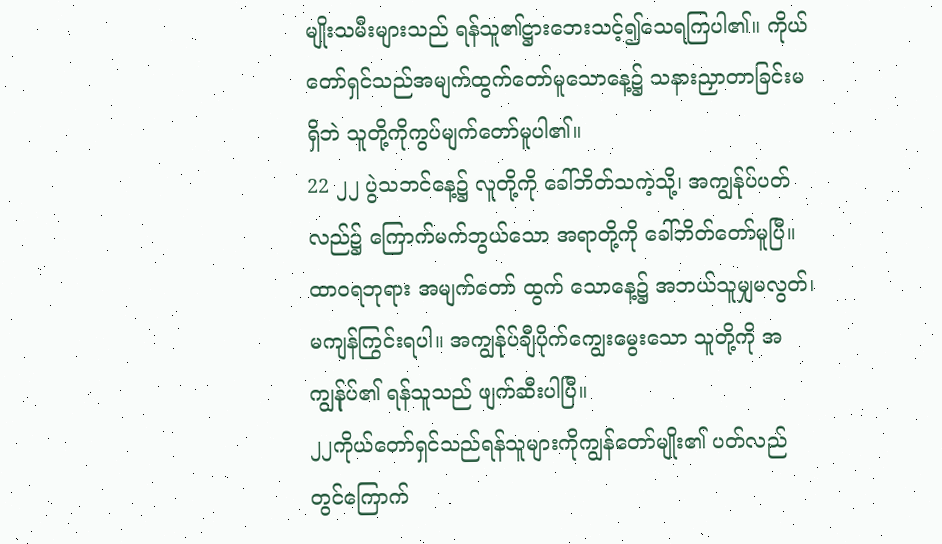မျိုးသမီးများသည် ရန်သူ၏ဋ္ဌားဘေးသင့်၍သေရကြပါ၏။ ကိုယ်တော်ရှင်သည်အမျက်ထွက်တော်မူသောနေ့၌ သနားညှာတာခြင်းမရှိဘဲ သူတို့ကိုကွပ်မျက်တော်မူပါ၏။
22 ၂၂ ပွဲသဘင်နေ့၌ လူတို့ကို ခေါ်ဘိတ်သကဲ့သို့၊ အကျွန်ုပ်ပတ်လည်၌ ကြောက်မက်ဘွယ်သော အရာတို့ကို ခေါ်ဘိတ်တော်မူပြီ။ ထာဝရဘုရား အမျက်တော် ထွက် သောနေ့၌ အဘယ်သူမျှမလွတ်၊ မကျန်ကြွင်းရပါ။ အကျွန်ုပ်ချီပိုက်ကျွေးမွေးသော သူတို့ကို အကျွန်ုပ်၏ ရန်သူသည် ဖျက်ဆီးပါပြီ။
၂၂ကိုယ်တော်ရှင်သည်ရန်သူများကိုကျွန်တော်မျိုး၏ ပတ်လည်တွင်ကြောက်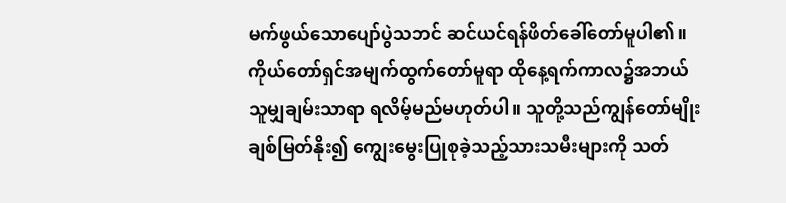မက်ဖွယ်သောပျော်ပွဲသဘင် ဆင်ယင်ရန်ဖိတ်ခေါ်တော်မူပါ၏။ ကိုယ်တော်ရှင်အမျက်ထွက်တော်မူရာ ထိုနေ့ရက်ကာလ၌အဘယ်သူမျှချမ်းသာရာ ရလိမ့်မည်မဟုတ်ပါ။ သူတို့သည်ကျွန်တော်မျိုးချစ်မြတ်နိုး၍ ကျွေးမွေးပြုစုခဲ့သည့်သားသမီးများကို သတ်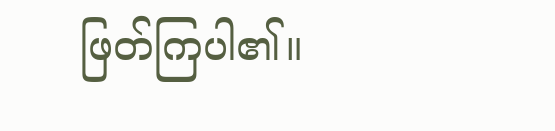ဖြတ်ကြပါ၏။